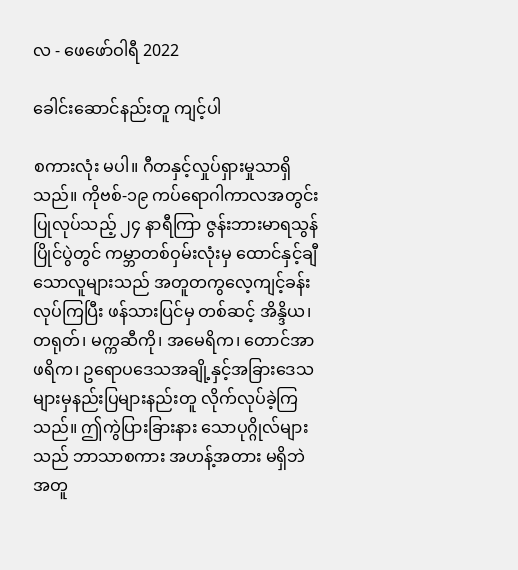လ - ဖေ‌ဖော်ဝါရီ 2022

ခေါင်းဆောင်နည်းတူ ကျင့်ပါ

စကားလုံး မပါ။ ဂီတနှင့်လှုပ်ရှားမှုသာရှိသည်။ ကိုဗစ်-၁၉ ကပ်ရောဂါကာလအတွင်း ပြုလုပ်သည့် ၂၄ နာရီကြာ ဇွန်းဘားမာရသွန်ပြိုင်ပွဲတွင် ကမ္ဘာတစ်ဝှမ်းလုံးမှ ထောင်နှင့်ချီသောလူများသည် အတူတကွလေ့ကျင့်ခန်းလုပ်ကြပြီး ဖန်သားပြင်မှ တစ်ဆင့် အိန္ဒိယ၊ တရုတ်၊ မက္ကဆီကို၊ အမေရိက၊ တောင်အာဖရိက၊ ဥရောပဒေသအချို့နှင့်အခြားဒေသများမှနည်းပြများနည်းတူ လိုက်လုပ်ခဲ့ကြသည်။ ဤကွဲပြားခြားနား သောပုဂ္ဂိုလ်များသည် ဘာသာစကား အဟန့်အတား မရှိဘဲ အတူ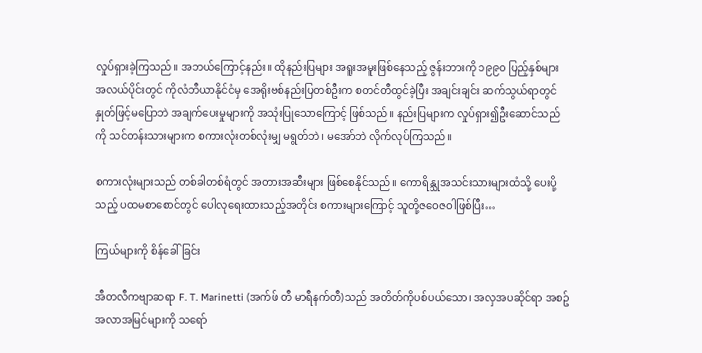လှုပ်ရှားခဲ့ကြသည်။ အဘယ်ကြောင့်နည်း။ ထိုနည်းပြများ အရူးအမူးဖြစ်နေသည့် ဇွန်းဘားကို ၁၉၉၀ ပြည့်နှစ်များ အလယ်ပိုင်းတွင် ကိုလံဘီယာနိုင်ငံမှ အေရိုးဗစ်နည်းပြတစ်ဦးက စတင်တီထွင်ခဲ့ပြီး အချင်းချင်း ဆက်သွယ်ရာတွင် နှုတ်ဖြင့်မပြောဘဲ အချက်ပေးမှုများကို အသုံးပြုသောကြောင့် ဖြစ်သည်။ နည်းပြများက လှုပ်ရှား၍ဦးဆောင်သည်ကို သင်တန်းသားများက စကားလုံးတစ်လုံးမျှ မရွတ်ဘဲ၊ မအော်ဘဲ လိုက်လုပ်ကြသည်။

စကားလုံးများသည် တစ်ခါတစ်ရံတွင် အတားအဆီးများ ဖြစ်စေနိုင်သည်။ ကောရိန္သုအသင်းသားများထံသို့ ပေးပို့သည့် ပထမစာစောင်တွင် ပေါလုရေးထားသည့်အတိုင်း စကားများကြောင့် သူတို့ဇဝေဇဝါဖြစ်ပြီး…

ကြယ်များကို စိန်ခေါ်ခြင်း

အီတလီကဗျာဆရာ F. T. Marinetti (အက်ဖ် တီ မာရီနက်တီ)သည် အတိတ်ကိုပစ်ပယ်သော၊ အလှအပဆိုင်ရာ အစဥ်အလာအမြင်များကို သရော်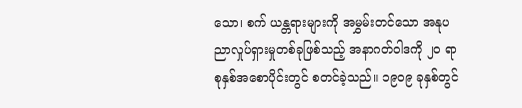သော၊ စက် ယန္တရားများကို အမွှမ်းတင်သော အနုပညာလှုပ်ရှားမှုတစ်ခုဖြစ်သည့် အနာဂတ်ဝါဒကို ၂၀ ရာစုနှစ်အစောပိုင်းတွင် စတင်ခဲ့သည်။ ၁၉၀၉ ခုနှစ်တွင်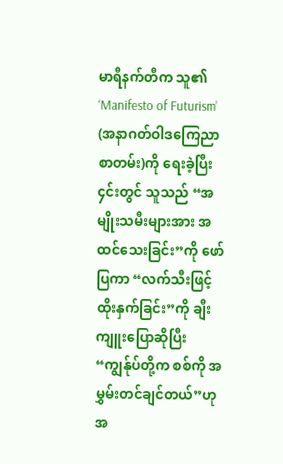မာရီနက်တီက သူ၏ ‘Manifesto of Futurism’ (အနာဂတ်ဝါဒကြေညာစာတမ်း)ကို ရေးခဲ့ပြီး ၄င်းတွင် သူသည် “အမျိုးသမီးများအား အထင်သေးခြင်း”ကို ဖော်ပြကာ “လက်သီးဖြင့် ထိုးနှက်ခြင်း”ကို ချီးကျူးပြောဆိုပြီး“ကျွန်ုပ်တို့က စစ်ကို အမွှမ်းတင်ချင်တယ်”ဟု အ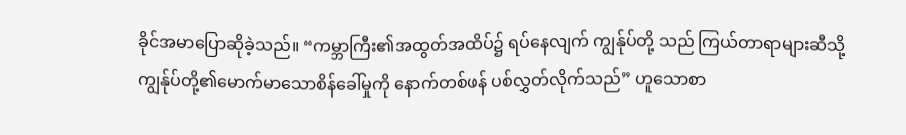ခိုင်အမာပြောဆိုခဲ့သည်။ “ကမ္ဘာကြီး၏အထွတ်အထိပ်၌ ရပ်နေလျက် ကျွန်ုပ်တို့ သည် ကြယ်တာရာများဆီသို့ ကျွန်ုပ်တို့၏မောက်မာသောစိန်ခေါ်မှုကို နောက်တစ်ဖန် ပစ်လွှတ်လိုက်သည်” ဟူသောစာ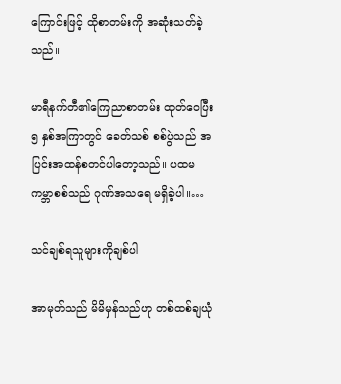ကြောင်းဖြင့် ထိုစာတမ်းကို အဆုံးသတ်ခဲ့သည်။

မာရီနက်တီ၏ကြေညာစာတမ်း ထုတ်ဝေပြီး ၅ နှစ်အကြာတွင် ခေတ်သစ် စစ်ပွဲသည် အပြင်းအထန်စတင်ပါတော့သည်။ ပထမကမ္ဘာစစ်သည် ဂုဏ်အသရေ မရှိခဲ့ပါ။…

သင်ချစ်ရသူများကိုချစ်ပါ

အာမုတ်သည် မိမိမှန်သည်ဟု တစ်ထစ်ချယုံ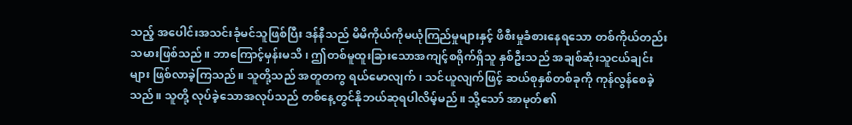သည့် အပေါင်းအသင်းခုံမင်သူဖြစ်ပြီး ဒန်နီသည် မိမိကိုယ်ကိုမယုံကြည်မှုများနှင့် ဖိစီးမှုခံစားနေရသော တစ်ကိုယ်တည်း သမားဖြစ်သည်။ ဘာကြောင့်မှန်းမသိ၊ ဤတစ်မူထူးခြားသောအကျင့်စရိုက်ရှိသူ နှစ်ဦးသည် အချစ်ဆုံးသူငယ်ချင်းများ ဖြစ်လာခဲ့ကြသည်။ သူတို့သည် အတူတကွ ရယ်မောလျက်၊ သင်ယူလျက်ဖြင့် ဆယ်စုနှစ်တစ်ခုကို ကုန်လွန်စေခဲ့သည်။ သူတို့ လုပ်ခဲ့သောအလုပ်သည် တစ်နေ့တွင်နိုဘယ်ဆုရပါလိမ့်မည်။ သို့သော် အာမုတ်၏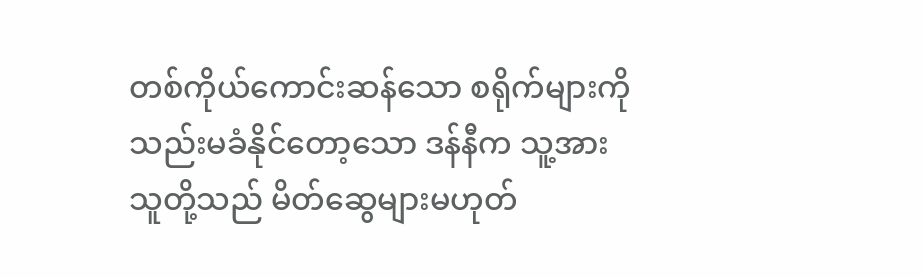တစ်ကိုယ်ကောင်းဆန်သော စရိုက်များကို သည်းမခံနိုင်တော့သော ဒန်နီက သူ့အား သူတို့သည် မိတ်ဆွေများမဟုတ်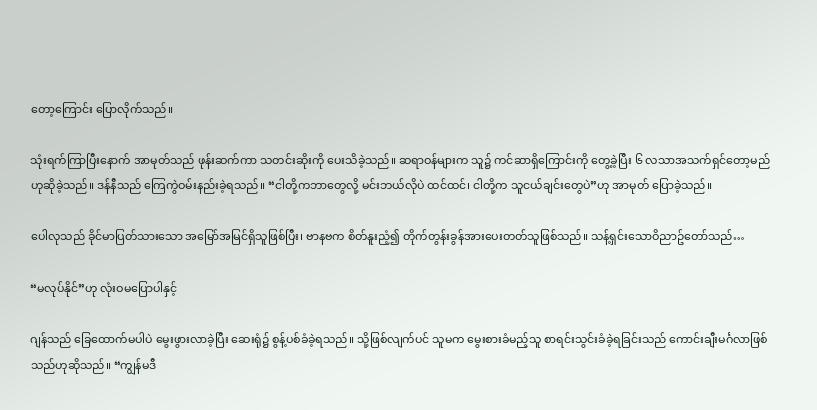တော့ကြောင်း ပြောလိုက်သည်။

သုံးရက်ကြာပြီးနောက် အာမုတ်သည် ဖုန်းဆက်ကာ သတင်းဆိုးကို ပေးသိခဲ့သည်။ ဆရာဝန်များက သူ၌ ကင်ဆာရှိကြောင်းကို တွေ့ခဲ့ပြီး ၆ လသာအသက်ရှင်တော့မည်ဟုဆိုခဲ့သည်။ ဒန်နီသည် ကြေကွဲဝမ်းနည်းခဲ့ရသည်။ “ငါတို့ကဘာတွေလို့ မင်းဘယ်လိုပဲ ထင်ထင်၊ ငါတို့က သူငယ်ချင်းတွေပဲ”ဟု အာမုတ် ပြောခဲ့သည်။

ပေါလုသည် ခိုင်မာပြတ်သားသော အမြော်အမြင်ရှိသူဖြစ်ပြီး၊ ဗာနဗက စိတ်နူးညံ့၍ တိုက်တွန်းခွန်အားပေးတတ်သူဖြစ်သည်။ သန့်ရှင်းသောဝိညာဥ်တော်သည်…

“မလုပ်နိုင်”ဟု လုံးဝမပြောပါနှင့်

ဂျန်သည် ခြေထောက်မပါပဲ မွေးဖွားလာခဲ့ပြီး ဆေးရုံ၌ စွန့်ပစ်ခံခဲ့ရသည်။ သို့ဖြစ်လျက်ပင် သူမက မွေးစားခံမည့်သူ စာရင်းသွင်းခံခဲ့ရခြင်းသည် ကောင်းချီးမင်္ဂလာဖြစ်သည်ဟုဆိုသည်။ “ကျွန်မဒီ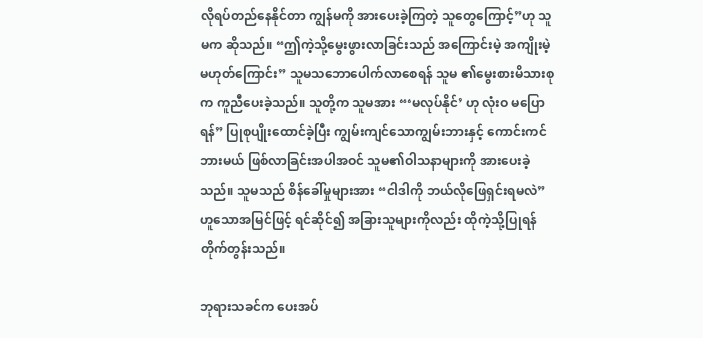လိုရပ်တည်နေနိုင်တာ ကျွန်မကို အားပေးခဲ့ကြတဲ့ သူ‌တွေကြောင့်”ဟု သူမက ဆိုသည်။ “ဤကဲ့သို့မွေးဖွားလာခြင်းသည် အကြောင်းမဲ့ အကျိုးမဲ့ မဟုတ်ကြောင်း” သူမသဘောပေါက်လာစေရန် သူမ ၏မွေးစားမိသားစုက ကူညီပေးခဲ့သည်။ သူတို့က သူမအား “‘မလုပ်နိုင်’ ဟု လုံးဝ မပြောရန်” ပြုစုပျိုးထောင်ခဲ့ပြီး ကျွမ်းကျင်သောကျွမ်းဘားနှင့် ကောင်းကင်ဘားမယ် ဖြစ်လာခြင်းအပါအဝင် သူမ၏ဝါသနာများကို အားပေးခဲ့သည်။ သူမသည် စိန်ခေါ်မှုများအား “ငါဒါကို ဘယ်လိုဖြေရှင်းရမလဲ” ဟူသောအမြင်ဖြင့် ရင်ဆိုင်၍ အခြားသူများကိုလည်း ထိုကဲ့သို့ပြုရန် တိုက်တွန်းသည်။

ဘုရားသခင်က ပေးအပ်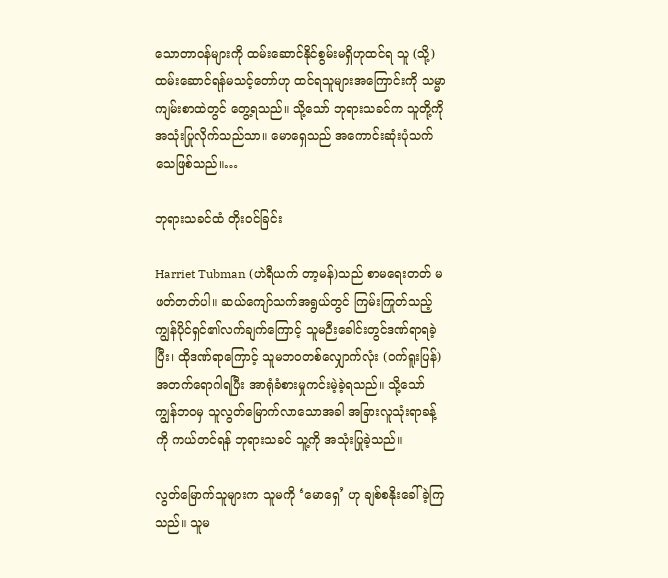သောတာဝန်များကို ထမ်းဆောင်နိုင်စွမ်းမရှိဟုထင်ရ သူ (သို့) ထမ်းဆောင်ရန်မသင့်တော်ဟု ထင်ရသူများအကြောင်းကို သမ္မာကျမ်းစာထဲတွင် တွေ့ရသည်။ သို့သော် ဘုရားသခင်က သူတို့ကို အသုံးပြုလိုက်သည်သာ။ မောရှေသည် အကောင်းဆုံးပုံသက်သေဖြစ်သည်။…

ဘုရားသခင်ထံ တိုးဝင်ခြင်း

Harriet Tubman (ဟဲရီယက် တာ့မန်)သည် စာမ‌ရေးတတ် မဖတ်တတ်ပါ။ ဆယ်ကျော်သက်အရွယ်တွင် ကြမ်းကြုတ်သည့် ကျွန်ပိုင်ရှင်၏လက်ချက်ကြောင့် သူမဉီးခေါင်းတွင်ဒဏ်ရာရခဲ့ပြီး၊ ထိုဒဏ်ရာကြောင့် သူမဘဝတစ်လျှောက်လုံး (ဝက်ရူးပြန်) အတက်ရောဂါရပြီး အာရုံခံစားမှုကင်းမဲ့ခဲ့ရသည်။ သို့သော် ကျွန်ဘဝမှ သူလွတ်မြောက်လာသောအခါ အခြားလူသုံးရာခန့်ကို ကယ်တင်ရန် ဘုရားသခင် သူ့ကို အသုံးပြုခဲ့သည်။

လွတ်မြောက်သူများက သူမကို ‘မောရှေ’ ဟု ချစ်စနိုးခေါ်ခဲ့ကြသည်။ သူမ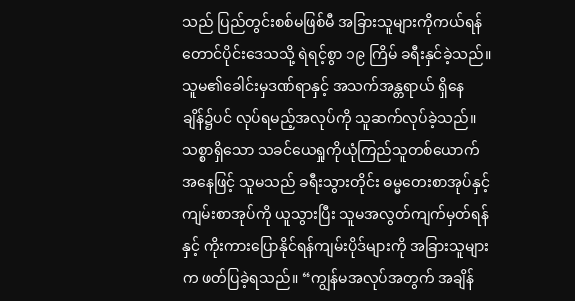သည် ပြည်တွင်းစစ်မဖြစ်မီ အခြားသူများကိုကယ်ရန် တောင်ပိုင်းဒေသသို့ ရဲရင့်စွာ ၁၉ ကြိမ် ခရီးနှင်ခဲ့သည်။ သူမ၏ခေါင်းမှဒဏ်ရာနှင့် အသက်အန္တရာယ် ရှိနေချိန်၌ပင် လုပ်ရမည့်အလုပ်ကို သူဆက်လုပ်ခဲ့သည်။ သစ္စာရှိသော သခင်ယေရှုကိုယုံကြည်သူတစ်ယောက်အနေဖြင့် သူမသည် ခရီးသွားတိုင်း ဓမ္မတေးစာအုပ်နှင့် ကျမ်းစာအုပ်ကို ယူသွားပြီး သူမအလွတ်ကျက်မှတ်ရန်နှင့် ကိုးကားပြောနိုင်ရန်ကျမ်းပိုဒ်များကို အခြားသူများက ဖတ်ပြခဲ့ရသည်။ “ကျွန်မအလုပ်အတွက် အချိန်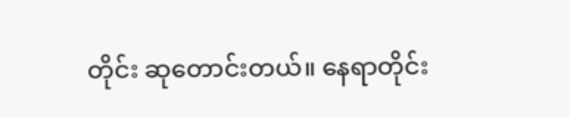တိုင်း ဆုတောင်းတယ်။ နေရာတိုင်း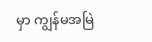မှာ ကျွန်မအမြဲ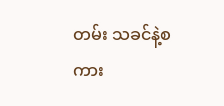တမ်း သခင်နဲ့စကား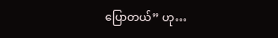ပြောတယ်” ဟု…